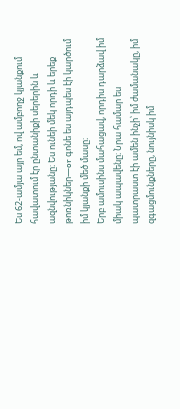Ես 62-ամյա այր եմ, ով ամբողջ կյանքում հավատում էր ընտանիքի սերերին և ազնվությանը։ Ես ունեի մեկ որդի և երեք թոռնիկներ—or գոնե ես այդպես էի կարծում իմ կյանքի մեծ մասը։
Երբ ամուսինս մահացավ, որդիս դարձավ իմ միակ ապավենը։ Նրա համար ես պատրաստ էի ամեն ինչի՝ իմ ժամանակը, իմ զգացմունքները, նույնիսկ իմ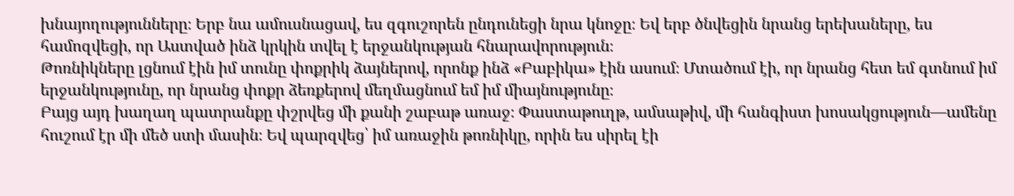խնայողությունները։ Երբ նա ամուսնացավ, ես զգուշորեն ընդունեցի նրա կնոջը։ Եվ երբ ծնվեցին նրանց երեխաները, ես համոզվեցի, որ Աստված ինձ կրկին տվել է երջանկության հնարավորություն։
Թոռնիկները լցնում էին իմ տունը փոքրիկ ձայներով, որոնք ինձ «Բաբիկա» էին ասում։ Մտածում էի, որ նրանց հետ եմ գտնում իմ երջանկությունը, որ նրանց փոքր ձեռքերով մեղմացնում եմ իմ միայնությունը։
Բայց այդ խաղաղ պատրանքը փշրվեց մի քանի շաբաթ առաջ։ Փաստաթուղթ, ամսաթիվ, մի հանգիստ խոսակցություն—ամենը հուշում էր մի մեծ ստի մասին։ Եվ պարզվեց՝ իմ առաջին թոռնիկը, որին ես սիրել էի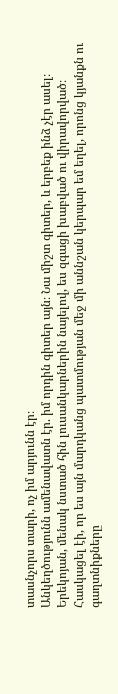տասնչորս տարի, ոչ իմ արյունն էր։
Անկեղծությունն ամենավատն էր. իմ որդին գիտեր այն։ Նա միշտ գիտեր, և երբեք ինձ չէր ասել։
Երեկոյան, մենակ նստած հին լուսանկարներին նայելով, ես զգացի խաբված ու վիրավորված։ Հասկացել էի, որ ես այն մարդկանց պատմության մեջ մի աննշան կերպար եմ եղել, որոնց կյանքն ու գաղտնիքները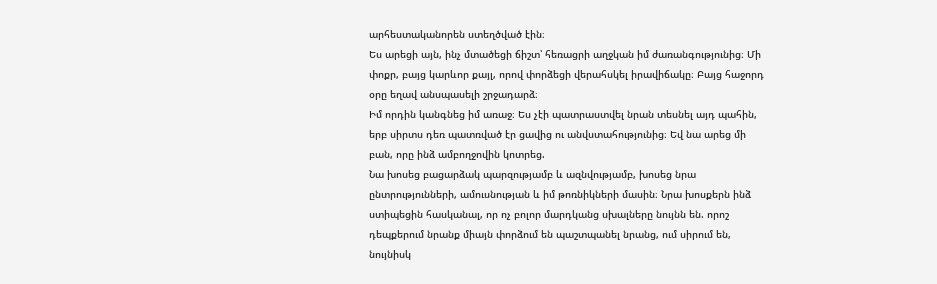արհեստականորեն ստեղծված էին։
Ես արեցի այն, ինչ մտածեցի ճիշտ՝ հեռացրի աղջկան իմ ժառանգությունից։ Մի փոքր, բայց կարևոր քայլ, որով փորձեցի վերահսկել իրավիճակը։ Բայց հաջորդ օրը եղավ անսպասելի շրջադարձ։
Իմ որդին կանգնեց իմ առաջ։ Ես չէի պատրաստվել նրան տեսնել այդ պահին, երբ սիրտս դեռ պատռված էր ցավից ու անվստահությունից։ Եվ նա արեց մի բան, որը ինձ ամբողջովին կոտրեց.
Նա խոսեց բացարձակ պարզությամբ և ազնվությամբ, խոսեց նրա ընտրությունների, ամուսնության և իմ թոռնիկների մասին։ Նրա խոսքերն ինձ ստիպեցին հասկանալ, որ ոչ բոլոր մարդկանց սխալները նույնն են. որոշ դեպքերում նրանք միայն փորձում են պաշտպանել նրանց, ում սիրում են, նույնիսկ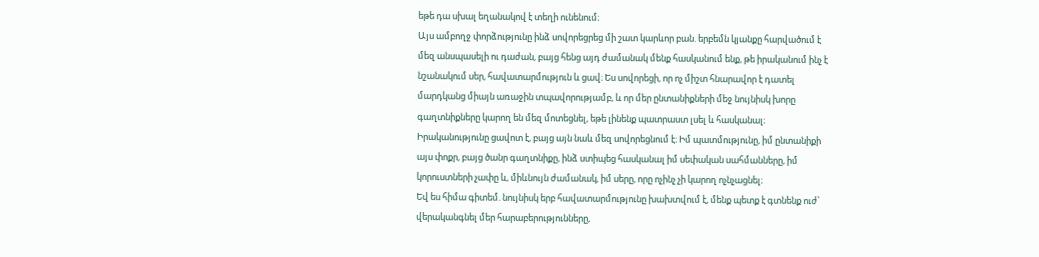եթե դա սխալ եղանակով է տեղի ունենում։
Այս ամբողջ փորձությունը ինձ սովորեցրեց մի շատ կարևոր բան. երբեմն կյանքը հարվածում է մեզ անսպասելի ու դաժան, բայց հենց այդ ժամանակ մենք հասկանում ենք, թե իրականում ինչ է նշանակում սեր, հավատարմություն և ցավ։ Ես սովորեցի, որ ոչ միշտ հնարավոր է դատել մարդկանց միայն առաջին տպավորությամբ, և որ մեր ընտանիքների մեջ նույնիսկ խորը գաղտնիքները կարող են մեզ մոտեցնել, եթե լինենք պատրաստ լսել և հասկանալ։
Իրականությունը ցավոտ է, բայց այն նաև մեզ սովորեցնում է։ Իմ պատմությունը, իմ ընտանիքի այս փոքր, բայց ծանր գաղտնիքը, ինձ ստիպեց հասկանալ իմ սեփական սահմանները, իմ կորուստների չափը և, միևնույն ժամանակ, իմ սերը, որը ոչինչ չի կարող ոչնչացնել։
Եվ ես հիմա գիտեմ. նույնիսկ երբ հավատարմությունը խախտվում է, մենք պետք է գտնենք ուժ՝ վերականգնել մեր հարաբերությունները,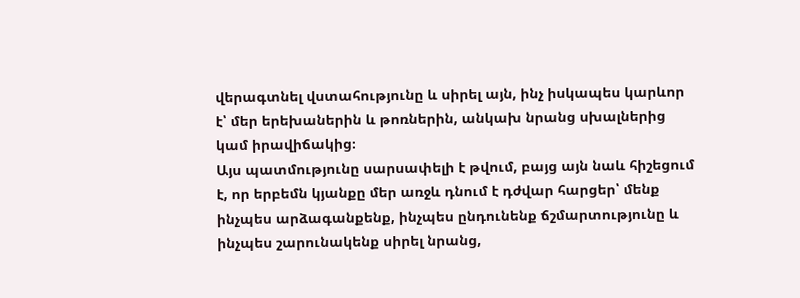վերագտնել վստահությունը և սիրել այն, ինչ իսկապես կարևոր է՝ մեր երեխաներին և թոռներին, անկախ նրանց սխալներից կամ իրավիճակից։
Այս պատմությունը սարսափելի է թվում, բայց այն նաև հիշեցում է, որ երբեմն կյանքը մեր առջև դնում է դժվար հարցեր՝ մենք ինչպես արձագանքենք, ինչպես ընդունենք ճշմարտությունը և ինչպես շարունակենք սիրել նրանց,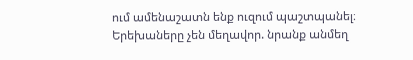ում ամենաշատն ենք ուզում պաշտպանել։
Երեխաները չեն մեղավոր. նրանք անմեղ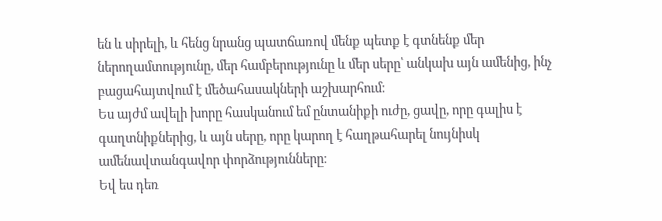են և սիրելի, և հենց նրանց պատճառով մենք պետք է գտնենք մեր ներողամտությունը, մեր համբերությունը և մեր սերը՝ անկախ այն ամենից, ինչ բացահայտվում է մեծահասակների աշխարհում։
Ես այժմ ավելի խորը հասկանում եմ ընտանիքի ուժը, ցավը, որը գալիս է գաղտնիքներից, և այն սերը, որը կարող է հաղթահարել նույնիսկ ամենավտանգավոր փորձությունները։
Եվ ես դեռ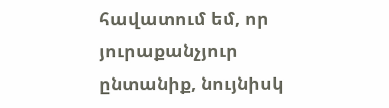հավատում եմ, որ յուրաքանչյուր ընտանիք, նույնիսկ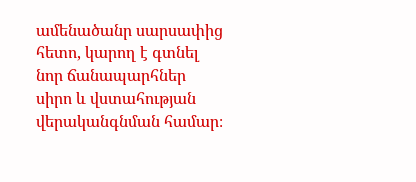ամենածանր սարսափից հետո, կարող է գտնել նոր ճանապարհներ սիրո և վստահության վերականգնման համար։